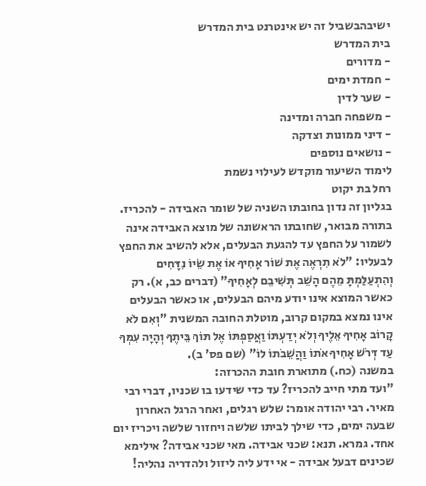ישיבהבשביל זה יש אינטרנט בית המדרש
בית המדרש
- מדורים
- חמדת ימים
- שער לדין
- משפחה חברה ומדינה
- דיני ממונות וצדקה
- נושאים נוספים
לימוד השיעור מוקדש לעילוי נשמת
רחל בת יקוט
בגליון זה נדון בחובתו השניה של שומר האבידה - להכריז.
בתורה מבואר, שחובתו הראשונה של מוצא האבידה אינה לשמור על החפץ עד להגעת הבעלים, אלא להשיב את החפץ לבעליו: "לֹא תִרְאֶה אֶת שׁוֹר אָחִיךָ אוֹ אֶת שֵׂיוֹ נִדָּחִים וְהִתְעַלַּמְתָּ מֵהֶם הָשֵׁב תְּשִׁיבֵם לְאָחִיךָ" (דברים כב, א). רק כאשר המוצא אינו יודע מיהם הבעלים, או כאשר הבעלים אינו נמצא במקום קרוב, מוטלת החובה המשנית "וְאִם לֹא קָרוֹב אָחִיךָ אֵלֶיךָ וְלֹא יְדַעְתּוֹ וַאֲסַפְתּוֹ אֶל תּוֹךְ בֵּיתֶךָ וְהָיָה עִמְּךָ עַד דְּרֹשׁ אָחִיךָ אֹתוֹ וַהֲשֵׁבֹתוֹ לוֹ" (שם פס' ב).
במשנה (כח.) מתוארת חובת ההכרזה:
"ועד מתי חייב להכריז? עד כדי שידעו בו שכניו, דברי רבי מאיר. רבי יהודה אומר: שלש רגלים, ואחר הרגל האחרון שבעה ימים, כדי שילך לביתו שלשה ויחזור שלשה ויכריז יום אחד. גמרא. תנא: שכני אבידה. מאי שכני אבידה? אילימא שכינים דבעל אבידה - אי ידע ליה ליזול ולהדריה נהליה!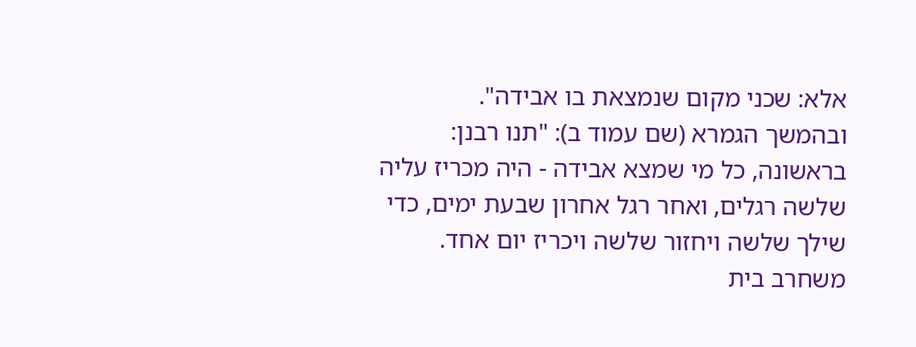אלא: שכני מקום שנמצאת בו אבידה".
ובהמשך הגמרא (שם עמוד ב): "תנו רבנן: בראשונה, כל מי שמצא אבידה - היה מכריז עליה שלשה רגלים, ואחר רגל אחרון שבעת ימים, כדי שילך שלשה ויחזור שלשה ויכריז יום אחד. משחרב בית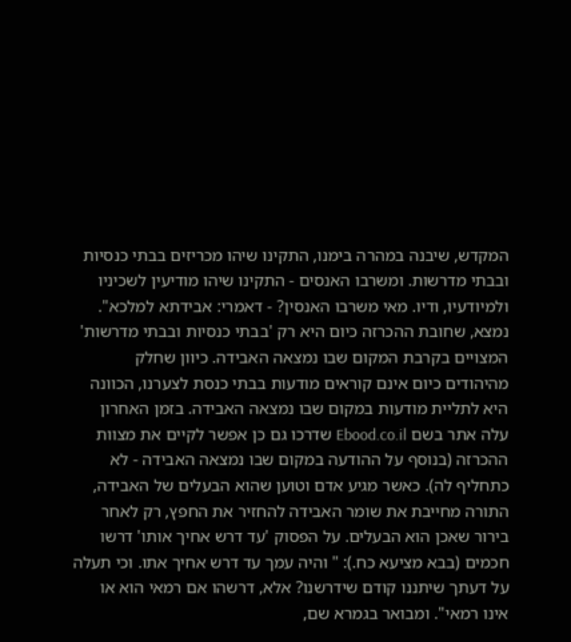המקדש, שיבנה במהרה בימנו, התקינו שיהו מכריזים בבתי כנסיות ובבתי מדרשות. ומשרבו האנסים - התקינו שיהו מודיעין לשכיניו ולמיודעיו, ודיו. מאי משרבו האנסין? - דאמרי: אבידתא למלכא".
נמצא, שחובת ההכרזה כיום היא רק 'בבתי כנסיות ובבתי מדרשות' המצויים בקרבת המקום שבו נמצאה האבידה. כיוון שחלק מהיהודים כיום אינם קוראים מודעות בבתי כנסת לצערנו, הכוונה היא לתליית מודעות במקום שבו נמצאה האבידה. בזמן האחרון עלה אתר בשם Ebood.co.il שדרכו גם כן אפשר לקיים את מצוות ההכרזה (בנוסף על ההודעה במקום שבו נמצאה האבידה - לא כתחליף לה). כאשר מגיע אדם וטוען שהוא הבעלים של האבידה, התורה מחייבת את שומר האבידה להחזיר את החפץ, רק לאחר בירור שאכן הוא הבעלים. על הפסוק 'עד דרש אחיך אותו' דרשו חכמים (בבא מציעא כח.): " והיה עמך עד דרש אחיך אתו. וכי תעלה על דעתך שיתננו קודם שידרשנו? אלא, דרשהו אם רמאי הוא או אינו רמאי". ומבואר בגמרא שם,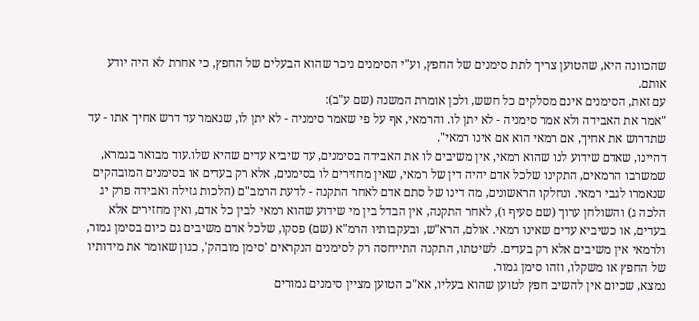שהכוונה היא, שהטוען צריך לתת סימנים של החפץ, וע"י הסימנים ניכר שהוא הבעלים של החפץ, כי אחרת לא היה יודע אותם.
עם זאת, הסימנים אינם מסלקים כל חשש, ולכן אומרת המשנה (שם ע"ב):
"אמר את האבידה ולא אמר סימניה - לא יתן לו. והרמאי, אף על פי שאמר סימניה - לא יתן לו, שנאמר עד דרש אחיך אתו - עד שתדרוש את אחיך, אם רמאי הוא אם אינו רמאי".
דהיינו, שאדם שידוע לנו שהוא רמאי, אין משיבים לו את האבידה בסימנים, עד שיביא עדים שהיא שלו.עוד מבואר בגמרא, שמשרבו הרמאים, התקינו שלכל אדם יהיה דין של רמאי, שאין מחזירים לו בסימנים, אלא רק בעדים או בסימנים המובהקים שנאמרו לגבי רמאי. ונחלקו הראשונים, מה דינו של סתם אדם לאחר התקנה - לדעת הרמב"ם (הלכות גזילה ואבידה פרק יג הלכה ג) והשולחן ערוך (שם סעיף ו), לאחר התקנה, אין הבדל בין מי שידוע שהוא רמאי לבין כל אדם, ואין מחזירים אלא בעדים, או כשיביא עדים שאינו רמאי. אולם, הרא"ש, ובעקבותיו הרמ"א (שם) פסקו, שלכל אדם משיבים גם כיום בסימן גמור, ולרמאי אין משיבים אלא רק בעדים. לשיטתו, התקנה התייחסה רק לסימנים הנקראים 'סימן מובהק', כגון שאומר את מידותיו של החפץ או משקלו, וזהו סימן גמור.
נמצא, שכיום אין להשיב חפץ לטוען שהוא בעליו, אא"כ הטוען מציין סימנים גמורים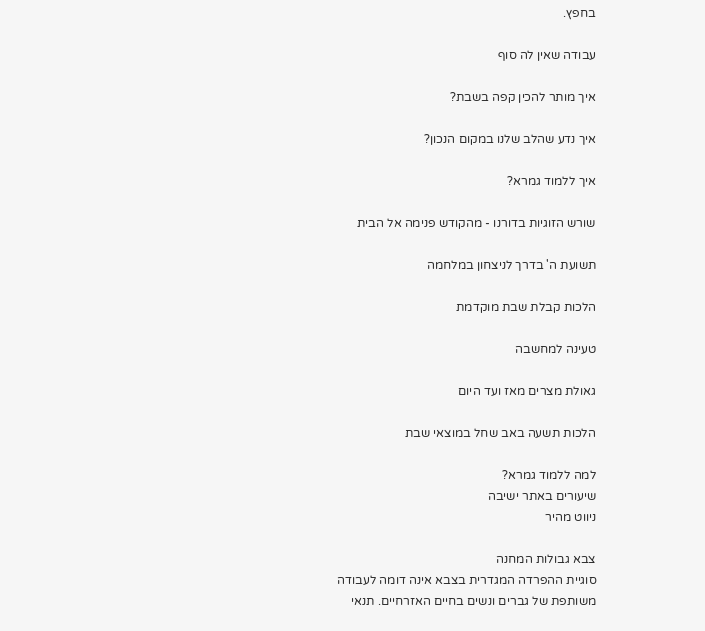בחפץ.

עבודה שאין לה סוף

איך מותר להכין קפה בשבת?

איך נדע שהלב שלנו במקום הנכון?

איך ללמוד גמרא?

שורש הזוגיות בדורנו - מהקודש פנימה אל הבית

תשועת ה' בדרך לניצחון במלחמה

הלכות קבלת שבת מוקדמת

טעינה למחשבה

גאולת מצרים מאז ועד היום

הלכות תשעה באב שחל במוצאי שבת

למה ללמוד גמרא?
שיעורים באתר ישיבה
ניווט מהיר

צבא גבולות המחנה
סוגיית ההפרדה המגדרית בצבא אינה דומה לעבודה משותפת של גברים ונשים בחיים האזרחיים. תנאי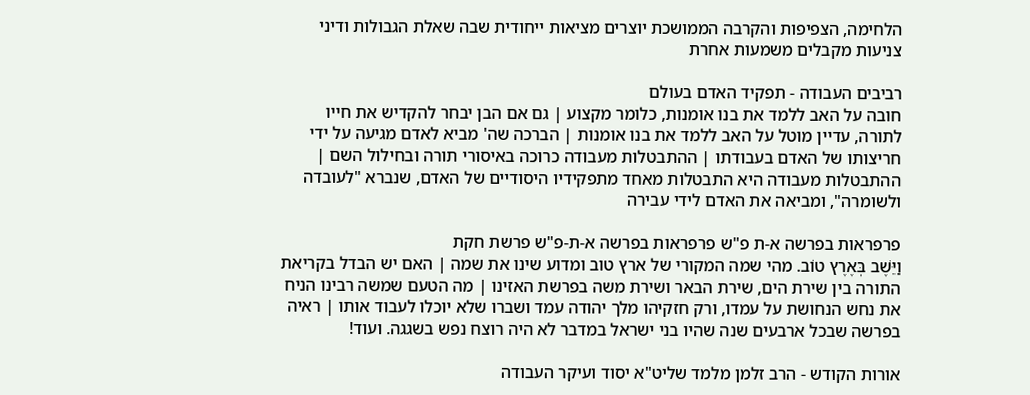הלחימה, הצפיפות והקרבה הממושכת יוצרים מציאות ייחודית שבה שאלת הגבולות ודיני צניעות מקבלים משמעות אחרת

רביבים העבודה - תפקיד האדם בעולם
חובה על האב ללמד את בנו אומנות, כלומר מקצוע | גם אם הבן יבחר להקדיש את חייו לתורה, עדיין מוטל על האב ללמד את בנו אומנות | הברכה שה' מביא לאדם מגיעה על ידי חריצותו של האדם בעבודתו | ההתבטלות מעבודה כרוכה באיסורי תורה ובחילול השם | ההתבטלות מעבודה היא התבטלות מאחד מתפקידיו היסודיים של האדם, שנברא "לעובדה ולשומרה", ומביאה את האדם לידי עבירה

פרפראות בפרשה א-ת פ"ש פרפראות בפרשה א-ת-פ"ש פרשת חקת
וַיֵּשֶׁב בְּאֶרֶץ טוֹב. מהי שמה המקורי של ארץ טוב ומדוע שינו את שמה | האם יש הבדל בקריאת התורה בין שירת הים, שירת הבאר ושירת משה בפרשת האזינו | מה הטעם שמשה רבינו הניח את נחש הנחושת על עמדו, ורק חזקיהו מלך יהודה עמד ושברו שלא יוכלו לעבוד אותו | ראיה בפרשה שבכל ארבעים שנה שהיו בני ישראל במדבר לא היה רוצח נפש בשגגה. ועוד!

אורות הקודש - הרב זלמן מלמד שליט"א יסוד ועיקר העבודה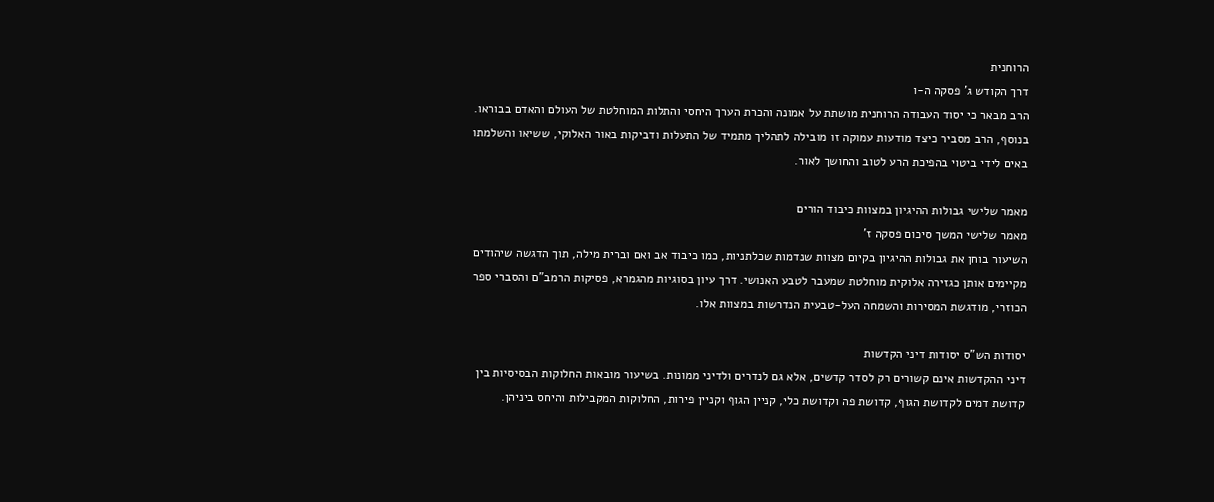הרוחנית
דרך הקודש ג' פסקה ה-ו
הרב מבאר כי יסוד העבודה הרוחנית מושתת על אמונה והכרת הערך היחסי והתלות המוחלטת של העולם והאדם בבוראו. בנוסף, הרב מסביר כיצד מודעות עמוקה זו מובילה לתהליך מתמיד של התעלות ודביקות באור האלוקי, ששיאו והשלמתו באים לידי ביטוי בהפיכת הרע לטוב והחושך לאור.

מאמר שלישי גבולות ההיגיון במצוות כיבוד הורים
מאמר שלישי המשך סיכום פסקה ז'
השיעור בוחן את גבולות ההיגיון בקיום מצוות שנדמות שכלתניות, כמו כיבוד אב ואם וברית מילה, תוך הדגשה שיהודים מקיימים אותן כגזירה אלוקית מוחלטת שמעבר לטבע האנושי. דרך עיון בסוגיות מהגמרא, פסיקות הרמב"ם והסברי ספר הכוזרי, מודגשת המסירות והשמחה העל-טבעית הנדרשות במצוות אלו.

יסודות הש"ס יסודות דיני הקדשות
דיני ההקדשות אינם קשורים רק לסדר קדשים, אלא גם לנדרים ולדיני ממונות. בשיעור מובאות החלוקות הבסיסיות בין קדושת דמים לקדושת הגוף, קדושת פה וקדושת כלי, קניין הגוף וקניין פירות, החלוקות המקבילות והיחס ביניהן.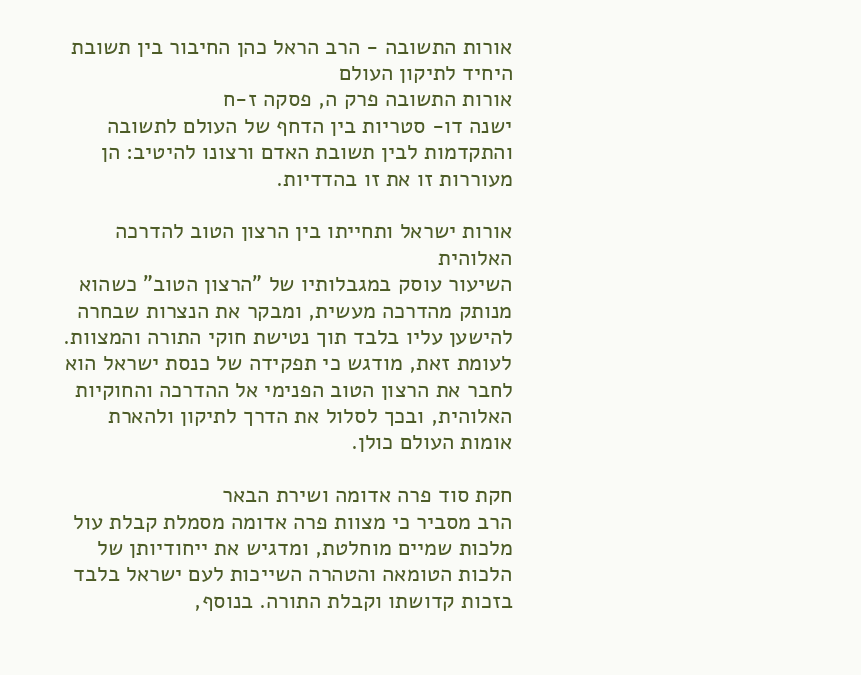אורות התשובה - הרב הראל כהן החיבור בין תשובת היחיד לתיקון העולם
אורות התשובה פרק ה, פסקה ז-ח
ישנה דו- סטריות בין הדחף של העולם לתשובה והתקדמות לבין תשובת האדם ורצונו להיטיב: הן מעוררות זו את זו בהדדיות.

אורות ישראל ותחייתו בין הרצון הטוב להדרכה האלוהית
השיעור עוסק במגבלותיו של "הרצון הטוב" כשהוא מנותק מהדרכה מעשית, ומבקר את הנצרות שבחרה להישען עליו בלבד תוך נטישת חוקי התורה והמצוות. לעומת זאת, מודגש כי תפקידה של כנסת ישראל הוא לחבר את הרצון הטוב הפנימי אל ההדרכה והחוקיות האלוהית, ובכך לסלול את הדרך לתיקון ולהארת אומות העולם כולן.

חקת סוד פרה אדומה ושירת הבאר
הרב מסביר כי מצוות פרה אדומה מסמלת קבלת עול מלכות שמיים מוחלטת, ומדגיש את ייחודיותן של הלכות הטומאה והטהרה השייכות לעם ישראל בלבד בזכות קדושתו וקבלת התורה. בנוסף,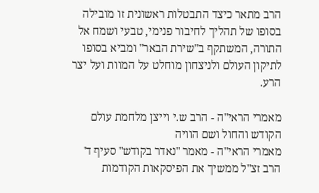הרב מתאר כיצד התבטלות ראשונית זו מובילה בסופו של תהליך לחיבור פנימי, טבעי ושמח אל התורה, המשתקף ב"שירת הבאר" ומביא בסופו לתיקון העולם ולניצחון מוחלט על המוות ועל יצר הרע.

מאמרי הראי"ה - הרב ש.י וייצן מלחמת עולם הקודש והחול ושם הוויה
מאמרי הראי"ה - מאמר "נאדר בקודש" סעיף ד'
הרב זצ"ל ממשיך את הפיסקאות הקודמות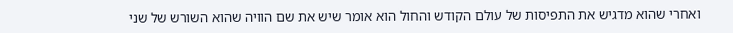ואחרי שהוא מדגיש את התפיסות של עולם הקודש והחול הוא אומר שיש את שם הוויה שהוא השורש של שני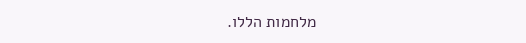מלחמות הללו.